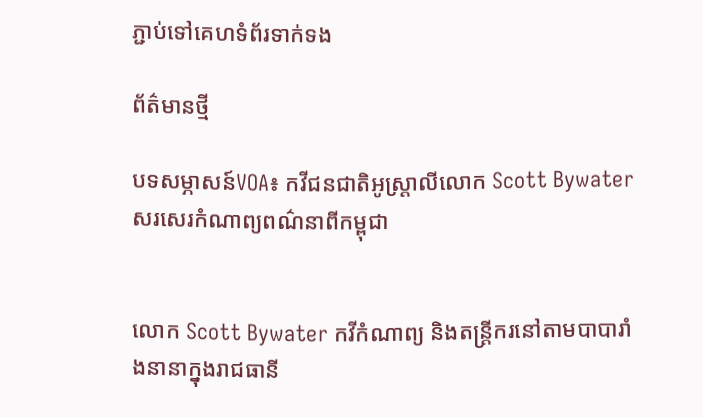ភ្ជាប់ទៅគេហទំព័រទាក់ទង

ព័ត៌មានថ្មី

បទសម្ភាសន៍VOA៖ កវីជនជាតិអូស្ត្រាលីលោក Scott Bywater សរសេរកំណាព្យពណ៌នាពីកម្ពុជា


លោក Scott Bywater កវីកំណាព្យ និងតន្រ្តីករនៅតាមបាបារាំងនានាក្នុងរាជធានី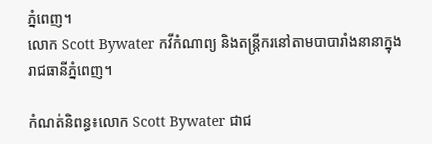ភ្នំពេញ។
លោក Scott Bywater កវីកំណាព្យ និងតន្រ្តីករនៅតាមបាបារាំងនានាក្នុងរាជធានីភ្នំពេញ។

កំណត់និពន្ធ៖លោក Scott Bywater ជាជ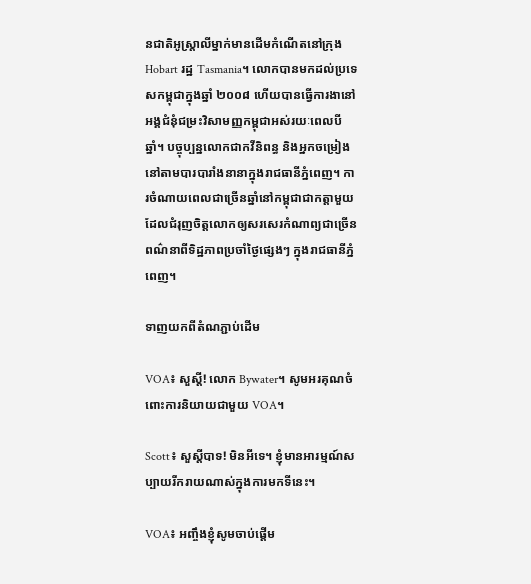នជាតិអូស្ត្រាលីម្នាក់មានដើមកំណើតនៅក្រុង Hobart រដ្ឋ Tasmania។ លោកបានមកដល់ប្រទេសកម្ពុជាក្នុងឆ្នាំ ២០០៨ ហើយបានធ្វើការងានៅអង្គជំនុំជម្រះវិសាមញ្ញកម្ពុជាអស់រយៈពេលបីឆ្នាំ។ បច្ចុប្បន្នលោកជាកវីនិពន្ធ និងអ្នកចម្រៀងនៅតាមបារបារាំងនានាក្នុងរាជធានីភ្នំពេញ។ ការចំណាយពេលជាច្រើនឆ្នាំនៅកម្ពុជាជាកត្តាមួយដែលជំរុញចិត្តលោកឲ្យសរសេរកំណាព្យជាច្រើនពណ៌នាពីទិដ្ឋភាពប្រចាំថ្ងៃផ្សេងៗ ក្នុងរាជធានីភ្នំពេញ។

ទាញយកពីតំណភ្ជាប់ដើម

VOA៖ សួស្តី! លោក Bywater។ សូមអរគុណចំពោះការនិយាយជាមួយ VOA។

Scott៖ សួស្តីបាទ! មិនអីទេ។ ខ្ញុំមានអារម្មណ៍សប្បាយរីករាយណាស់ក្នុងការមកទីនេះ។

VOA៖ អញ្ចឹងខ្ញុំសូមចាប់ផ្តើម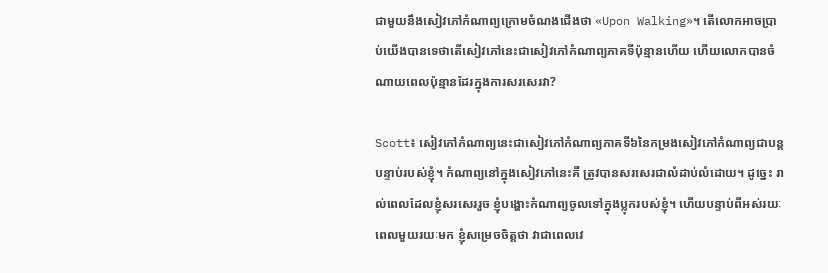ជាមួយនឹងសៀវភៅកំណាព្យក្រោមចំណងជើងថា «Upon Walking»។ តើលោកអាចប្រាប់យើងបានទេថាតើសៀវភៅនេះជាសៀវភៅកំណាព្យភាគទីប៉ុន្មានហើយ ហើយលោកបានចំណាយពេលប៉ុន្មានដែរក្នុងការសរសេរវា?

Scott៖ សៀវភៅកំណាព្យនេះជាសៀវភៅកំណាព្យភាគទី៦នៃកម្រងសៀវភៅកំណាព្យជាបន្តបន្ទាប់របស់ខ្ញុំ។ កំណាព្យនៅក្នុងសៀវភៅនេះគឺ ត្រូវបានសរសេរជាលំដាប់លំដោយ។ ដូច្នេះ រាល់ពេលដែលខ្ញុំសរសេររួច ខ្ញុំបង្ហោះកំណាព្យចូលទៅក្នុងប្លុករបស់ខ្ញុំ។ ហើយបន្ទាប់ពីអស់រយៈពេលមួយរយៈមក ខ្ញុំសម្រេចចិត្តថា វាជាពេលវេ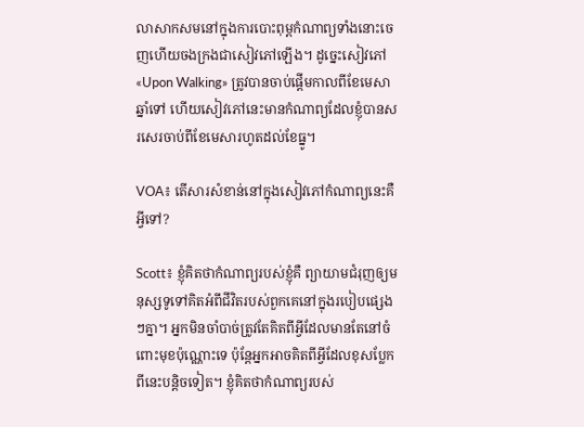លាសាកសមនៅក្នុងការបោះពុម្ពកំណាព្យទាំងនោះចេញហើយចងក្រងជាសៀវភៅឡើង។ ដូច្នេះសៀវភៅ «Upon Walking» ត្រូវបានចាប់ផ្តើមកាលពីខែមេសាឆ្នាំទៅ ហើយសៀវភៅនេះមានកំណាព្យដែលខ្ញុំបានសរសេរចាប់ពីខែមេសារហូតដល់ខែធ្នូ។

VOA៖ តើសារសំខាន់នៅក្នុងសៀវភៅកំណាព្យនេះគឺអ្វីទៅ?

Scott៖ ខ្ញុំគិតថាកំណាព្យរបស់ខ្ញុំគឺ ព្យាយាមជំរុញឲ្យមនុស្សទូទៅគិតអំពីជីវិតរបស់ពួកគេនៅក្នុងរបៀបផ្សេងៗគ្នា។ អ្នកមិនចាំបាច់ត្រូវតែគិតពីអ្វីដែលមានតែនៅចំពោះមុខប៉ុណ្ណោះទេ ប៉ុន្តែអ្នកអាចគិតពីអ្វីដែលខុសប្លែកពីនេះបន្តិចទៀត។ ខ្ញុំគិតថាកំណាព្យរបស់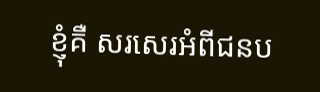ខ្ញុំគឺ សរសេរអំពីជនប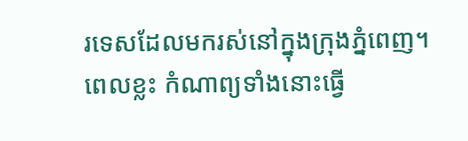រទេសដែលមករស់នៅក្នុងក្រុងភ្នំពេញ។ ពេលខ្លះ កំណាព្យទាំងនោះធ្វើ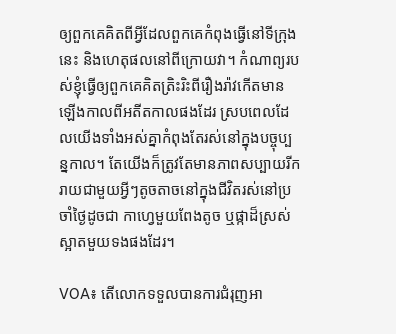ឲ្យពួកគេគិតពីអ្វីដែលពួកគេកំពុងធ្វើនៅទីក្រុងនេះ និងហេតុផលនៅពីក្រោយវា។ កំណាព្យរបស់ខ្ញុំធ្វើឲ្យពួកគេគិតត្រិះរិះពីរឿងរ៉ាវកើតមានឡើងកាលពីអតីតកាលផងដែរ ស្របពេលដែលយើងទាំងអស់គ្នាកំពុងតែរស់នៅក្នុងបច្ចុប្បន្នកាល។ តែយើងក៏ត្រូវតែមានភាពសប្បាយរីករាយជាមួយអ្វីៗតូចតាចនៅក្នុងជីវិតរស់នៅប្រចាំថ្ងៃដូចជា កាហ្វេមួយពែងតូច ឬផ្កាដ៏ស្រស់ស្អាតមួយទងផងដែរ។

VOA៖ តើលោកទទួលបានការជំរុញអា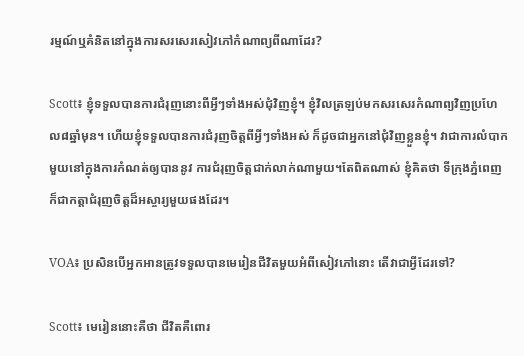រម្មណ៍ឬគំនិតនៅក្នុងការសរសេរសៀវភៅកំណាព្យពីណាដែរ?

Scott៖ ខ្ញុំទទួលបានការជំរុញនោះពីអ្វីៗទាំងអស់ជុំវិញខ្ញុំ។ ខ្ញុំវិលត្រឡប់មកសរសេរកំណាព្យវិញប្រហែល៨ឆ្នាំមុន។ ហើយខ្ញុំទទួលបានការជំរុញចិត្តពីអ្វីៗទាំងអស់ ក៏ដូចជាអ្នកនៅជុំវិញខ្លួនខ្ញុំ។ វាជាការលំបាកមួយនៅក្នុងការកំណត់ឲ្យបាននូវ ការជំរុញចិត្តជាក់លាក់ណាមួយ។តែពិតណាស់ ខ្ញុំគិតថា ទីក្រុងភ្នំពេញក៏ជាកត្តាជំរុញចិត្តដ៏អស្ចារ្យមួយផងដែរ។

VOA៖ ប្រសិនបើអ្នកអានត្រូវទទួលបានមេរៀនជីវិតមួយអំពីសៀវភៅនោះ តើវាជាអ្វីដែរទៅ?

Scott៖ មេរៀននោះគឺថា ជីវិតគឺពោរ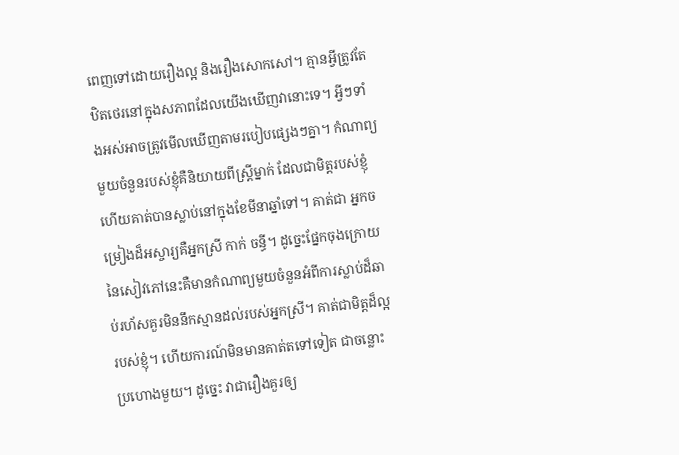ពេញទៅដោយរឿងល្អ និងរឿងសោកសៅ។ គ្មានអ្វីត្រូវតែឋិតថេរនៅក្នុងសភាពដែលយើងឃើញវានោះទេ។ អ្វីៗទាំងអស់អាចត្រូវមើលឃើញតាមរបៀបផ្សេងៗគ្នា។ កំណាព្យមួយចំនួនរបស់ខ្ញុំគឺនិយាយពីស្រ្តីម្នាក់ ដែលជាមិត្តរបស់ខ្ញុំ ហើយគាត់បានស្លាប់នៅក្នុងខែមីនាឆ្នាំទៅ។ គាត់ជា អ្នកចម្រៀងដ៏អស្ចារ្យគឺអ្នកស្រី កាក់ ចន្ធី។ ដូច្នេះផ្នែកចុងក្រោយនៃសៀវភៅនេះគឺមានកំណាព្យមួយចំនួនអំពីការស្លាប់ដ៏ឆាប់រហ័សគួរមិននឹកស្មានដល់របស់អ្នកស្រី។ គាត់ជាមិត្តដ៏ល្អរបស់ខ្ញុំ។ ហើយការណ៍មិនមានគាត់តទៅទៀត ជាចន្លោះប្រហោងមួយ។ ដូច្នេះ វាជារឿងគួរឲ្យ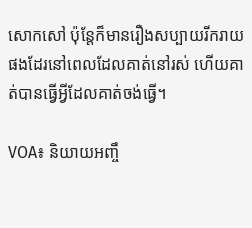សោកសៅ ប៉ុន្តែក៏មានរឿងសប្បាយរីករាយផងដែរនៅពេលដែលគាត់នៅរស់ ហើយគាត់បានធ្វើអ្វីដែលគាត់ចង់ធ្វើ។

VOA៖ និយាយអញ្ចឹ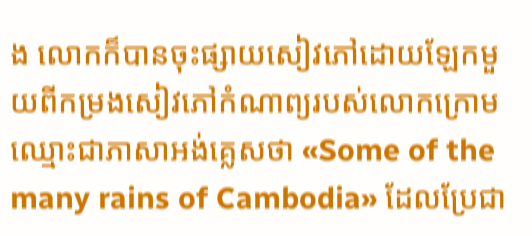ង លោកក៏បានចុះផ្សាយសៀវភៅដោយឡែកមួយពីកម្រងសៀវភៅកំណាព្យរបស់លោកក្រោមឈ្មោះជាភាសាអង់គ្លេសថា «Some of the many rains of Cambodia» ដែលប្រែជា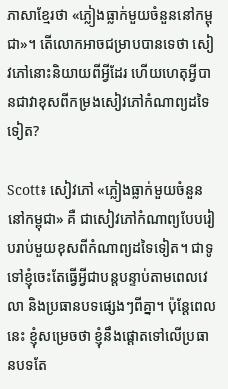ភាសាខ្មែរថា «ភ្លៀងធ្លាក់មួយចំនួននៅកម្ពុជា»។ តើលោកអាចជម្រាបបានទេថា សៀវភៅនោះនិយាយពីអ្វីដែរ ហើយហេតុអ្វីបានជាវាខុសពីកម្រងសៀវភៅកំណាព្យដទៃទៀត?

Scott៖ សៀវភៅ «ភ្លៀងធ្លាក់មួយចំនួននៅកម្ពុជា» គឺ ជាសៀវភៅកំណាព្យបែបរៀបរាប់មួយខុសពីកំណាព្យដទៃទៀត។ ជាទូទៅខ្ញុំចេះតែធ្វើអ្វីជាបន្តបន្ទាប់តាមពេលវេលា និងប្រធានបទផ្សេងៗពីគ្នា។ ប៉ុន្តែពេលនេះ ខ្ញុំសម្រេចថា ខ្ញុំនឹងផ្តោតទៅលើប្រធានបទតែ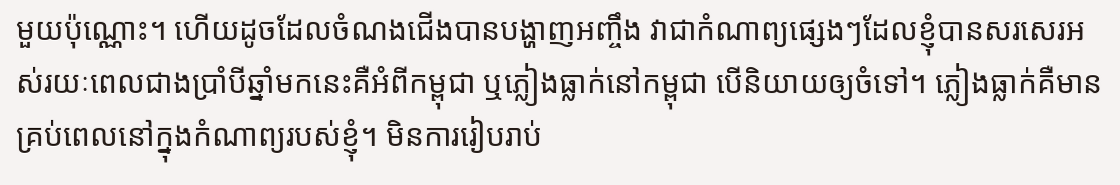មួយប៉ុណ្ណោះ។ ហើយដូចដែលចំណងជើងបានបង្ហាញអញ្ចឹង វាជាកំណាព្យផ្សេងៗដែលខ្ញុំបានសរសេរអស់រយៈពេលជាងប្រាំបីឆ្នាំមកនេះគឺអំពីកម្ពុជា ឬភ្លៀងធ្លាក់នៅកម្ពុជា បើនិយាយឲ្យចំទៅ។ ភ្លៀងធ្លាក់គឺមានគ្រប់ពេលនៅក្នុងកំណាព្យរបស់ខ្ញុំ។ មិនការរៀបរាប់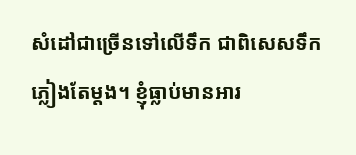សំដៅជាច្រើនទៅលើទឹក ជាពិសេសទឹកភ្លៀងតែម្តង។ ខ្ញុំធ្លាប់មានអារ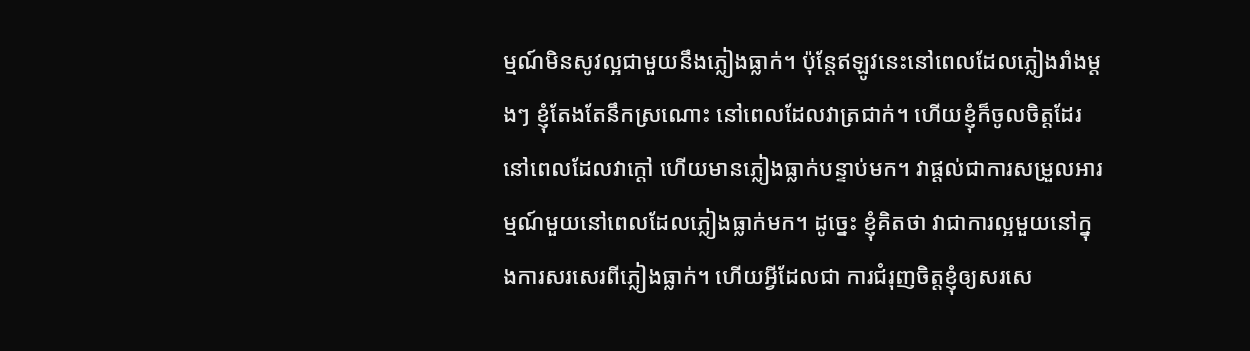ម្មណ៍មិនសូវល្អជាមួយនឹងភ្លៀងធ្លាក់។ ប៉ុន្តែឥឡូវនេះនៅពេលដែលភ្លៀងរាំងម្តងៗ ខ្ញុំតែងតែនឹកស្រណោះ នៅពេលដែលវាត្រជាក់។ ហើយខ្ញុំក៏ចូលចិត្តដែរ នៅពេលដែលវាក្តៅ ហើយមានភ្លៀងធ្លាក់បន្ទាប់មក។ វាផ្តល់ជាការសម្រួលអារម្មណ៍មួយនៅពេលដែលភ្លៀងធ្លាក់មក។ ដូច្នេះ ខ្ញុំគិតថា វាជាការល្អមួយនៅក្នុងការសរសេរពីភ្លៀងធ្លាក់។ ហើយអ្វីដែលជា ការជំរុញចិត្តខ្ញុំឲ្យសរសេ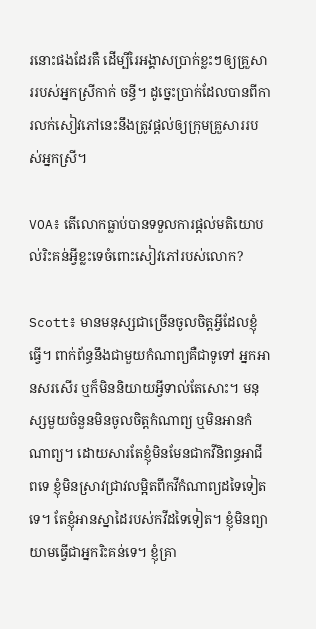រនោះផងដែរគឺ ដើម្បីរៃអង្គាសប្រាក់ខ្លះៗឲ្យគ្រួសាររបស់អ្នកស្រីកាក់ ចន្ធី។ ដូច្នេះប្រាក់ដែលបានពីការលក់សៀវភៅនេះនឹងត្រូវផ្តល់ឲ្យក្រុមគ្រួសាររបស់អ្នកស្រី។

VOA៖ តើលោកធ្លាប់បានទទួលការផ្តល់មតិយោបល់រិះគន់អ្វីខ្លះទេចំពោះសៀវភៅរបស់លោក?

Scott៖ មានមនុស្សជាច្រើនចូលចិត្តអ្វីដែលខ្ញុំធ្វើ។ ពាក់ព័ន្ធនឹងជាមួយកំណាព្យគឺជាទូទៅ អ្នកអានសរសើរ ឬក៏មិននិយាយអ្វីទាល់តែសោះ។ មនុស្សមួយចំនួនមិនចូលចិត្តកំណាព្យ ឬមិនអានកំណាព្យ។ ដោយសារតែខ្ញុំមិនមែនជាកវីនិពន្ធអាជីពទេ ខ្ញុំមិនស្រាវជ្រាវលម្អិតពីកវីកំណាព្យដទៃទៀតទេ។ តែខ្ញុំអានស្នាដៃរបស់កវីដទៃទៀត។ ខ្ញុំមិនព្យាយាមធ្វើជាអ្នករិះគន់ទេ។ ខ្ញុំគ្រា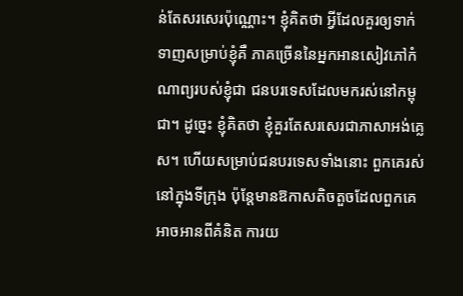ន់តែសរសេរប៉ុណ្ណោះ។ ខ្ញុំគិតថា អ្វីដែលគួរឲ្យទាក់ទាញសម្រាប់ខ្ញុំគឺ ភាគច្រើននៃអ្នកអានសៀវភៅកំណាព្យរបស់ខ្ញុំជា ជនបរទេសដែលមករស់នៅកម្ពុជា។ ដូច្នេះ ខ្ញុំគិតថា ខ្ញុំគួរតែសរសេរជាភាសាអង់គ្លេស។ ហើយសម្រាប់ជនបរទេសទាំងនោះ ពួកគេរស់នៅក្នុងទីក្រុង ប៉ុន្តែមានឱកាសតិចតួចដែលពួកគេអាចអានពីគំនិត ការយ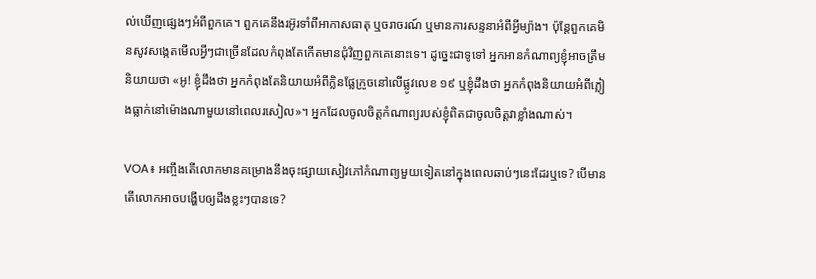ល់ឃើញផ្សេងៗអំពីពួកគេ។ ពួកគេនឹងរអ៊ូរទាំពីអាកាសធាតុ ឬចរាចរណ៍ ឬមានការសន្ទនាអំពីអ្វីម្យ៉ាង។ ប៉ុន្តែពួកគេមិនសូវសង្កេតមើលអ្វីៗជាច្រើនដែលកំពុងតែកើតមានជុំវិញពួកគេនោះទេ។ ដូច្នេះជាទូទៅ អ្នកអានកំណាព្យខ្ញុំអាចត្រឹមនិយាយថា «អូ! ខ្ញុំដឹងថា អ្នកកំពុងតែនិយាយអំពីក្លិនផ្លែក្រូចនៅលើផ្លូវលេខ ១៩ ឬខ្ញុំដឹងថា អ្នកកំពុងនិយាយអំពីភ្លៀងធ្លាក់នៅម៉ោងណាមួយនៅពេលរសៀល»។ អ្នកដែលចូលចិត្តកំណាព្យរបស់ខ្ញុំពិតជាចូលចិត្តវាខ្លាំងណាស់។

VOA៖ អញ្ចឹងតើលោកមានគម្រោងនឹងចុះផ្សាយសៀវភៅកំណាព្យមួយទៀតនៅក្នុងពេលឆាប់ៗនេះដែរឬទេ? បើមាន តើលោកអាចបង្ហើបឲ្យដឹងខ្លះៗបានទេ?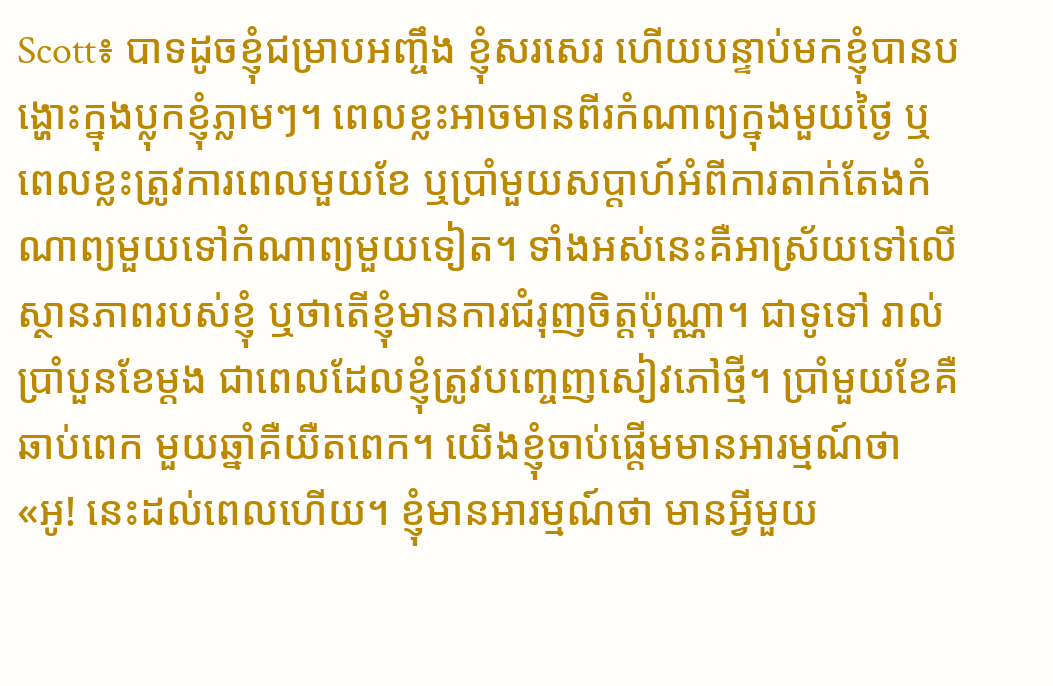Scott៖ បាទដូចខ្ញុំជម្រាបអញ្ចឹង ខ្ញុំសរសេរ ហើយបន្ទាប់មកខ្ញុំបានបង្ហោះក្នុងប្លុកខ្ញុំភ្លាមៗ។ ពេលខ្លះអាចមានពីរកំណាព្យក្នុងមួយថ្ងៃ ឬពេលខ្លះត្រូវការពេលមួយខែ ឬប្រាំមួយសប្តាហ៍អំពីការតាក់តែងកំណាព្យមួយទៅកំណាព្យមួយទៀត។ ទាំងអស់នេះគឺអាស្រ័យទៅលើស្ថានភាពរបស់ខ្ញុំ ឬថាតើខ្ញុំមានការជំរុញចិត្តប៉ុណ្ណា។ ជាទូទៅ រាល់ប្រាំបួនខែម្តង ជាពេលដែលខ្ញុំត្រូវបញ្ចេញសៀវភៅថ្មី។ ប្រាំមួយខែគឺឆាប់ពេក មួយឆ្នាំគឺយឺតពេក។ យើងខ្ញុំចាប់ផ្តើមមានអារម្មណ៍ថា «អូ! នេះដល់ពេលហើយ។ ខ្ញុំមានអារម្មណ៍ថា មានអ្វីមួយ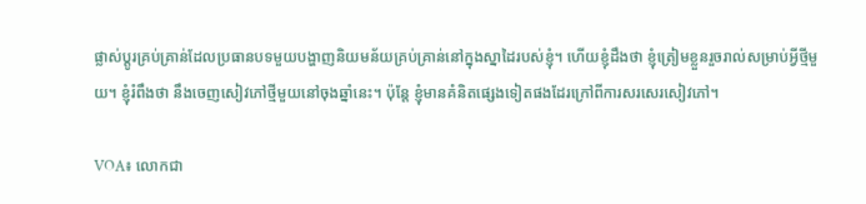ផ្លាស់ប្តូរគ្រប់គ្រាន់ដែលប្រធានបទមួយបង្ហាញនិយមន័យគ្រប់គ្រាន់នៅក្នុងស្នាដៃរបស់ខ្ញុំ។ ហើយខ្ញុំដឹងថា ខ្ញុំត្រៀមខ្លួនរួចរាល់សម្រាប់អ្វីថ្មីមួយ។ ខ្ញុំរំពឹងថា នឹងចេញសៀវភៅថ្មីមួយនៅចុងឆ្នាំនេះ។ ប៉ុន្តែ ខ្ញុំមានគំនិតផ្សេងទៀតផងដែរក្រៅពីការសរសេរសៀវភៅ។

VOA៖ លោកជា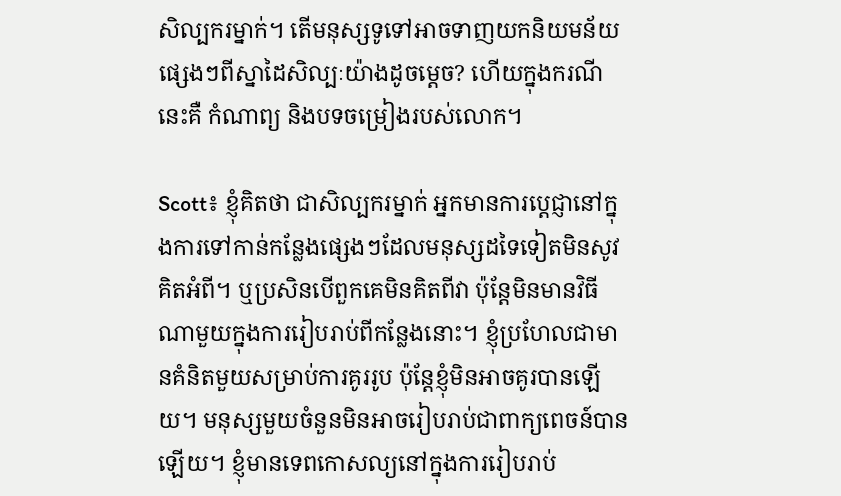សិល្បករម្នាក់។ តើមនុស្សទូទៅអាចទាញយកនិយមន័យផ្សេងៗពីស្នាដៃសិល្បៈយ៉ាងដូចម្តេច? ហើយក្នុងករណីនេះគឺ កំណាព្យ និងបទចម្រៀងរបស់លោក។

Scott៖ ខ្ញុំគិតថា ជាសិល្បករម្នាក់ អ្នកមានការប្តេជ្ញានៅក្នុងការទៅកាន់កន្លែងផ្សេងៗដែលមនុស្សដទៃទៀតមិនសូវគិតអំពី។ ឬប្រសិនបើពួកគេមិនគិតពីវា ប៉ុន្តែមិនមានវិធីណាមួយក្នុងការរៀបរាប់ពីកន្លែងនោះ។ ខ្ញុំប្រហែលជាមានគំនិតមួយសម្រាប់ការគូររូប ប៉ុន្តែខ្ញុំមិនអាចគូរបានឡើយ។ មនុស្សមួយចំនួនមិនអាចរៀបរាប់ជាពាក្យពេចន៍បានឡើយ។ ខ្ញុំមានទេពកោសល្យនៅក្នុងការរៀបរាប់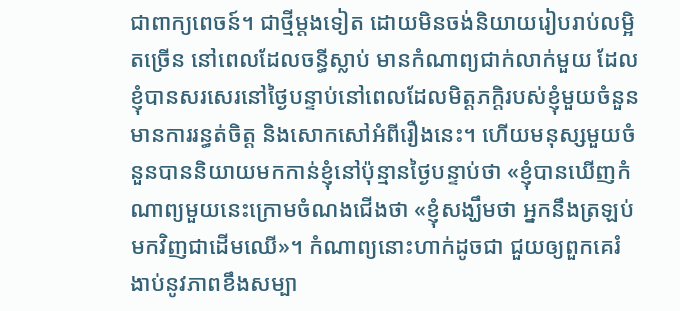ជាពាក្យពេចន៍។ ជាថ្មីម្តងទៀត ដោយមិនចង់និយាយរៀបរាប់លម្អិតច្រើន នៅពេលដែលចន្ធីស្លាប់ មានកំណាព្យជាក់លាក់មួយ ដែលខ្ញុំបានសរសេរនៅថ្ងៃបន្ទាប់នៅពេលដែលមិត្តភក្តិរបស់ខ្ញុំមួយចំនួនមានការរន្ធត់ចិត្ត និងសោកសៅអំពីរឿងនេះ។ ហើយមនុស្សមួយចំនួនបាននិយាយមកកាន់ខ្ញុំនៅប៉ុន្មានថ្ងៃបន្ទាប់ថា «ខ្ញុំបានឃើញកំណាព្យមួយនេះក្រោមចំណងជើងថា «ខ្ញុំសង្ឃឹមថា អ្នកនឹងត្រឡប់មកវិញជាដើមឈើ»។ កំណាព្យនោះហាក់ដូចជា ជួយឲ្យពួកគេរំងាប់នូវភាពខឹងសម្បា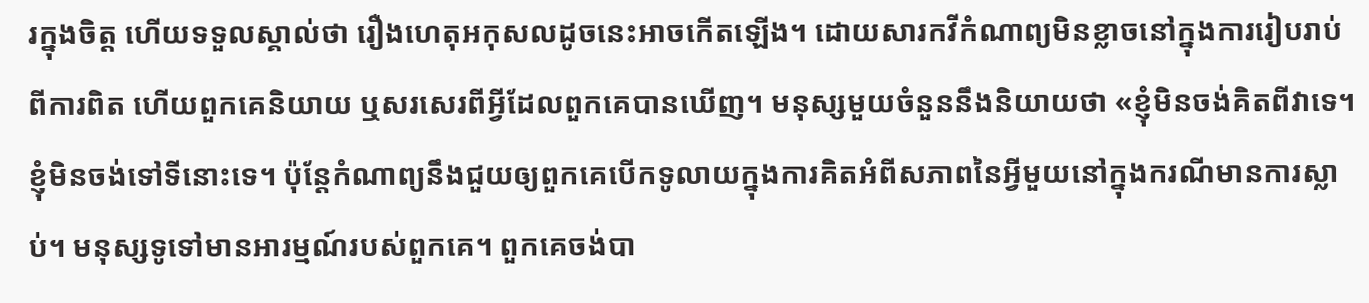រក្នុងចិត្ត ហើយទទួលស្គាល់ថា រឿងហេតុអកុសលដូចនេះអាចកើតឡើង។ ដោយសារកវីកំណាព្យមិនខ្លាចនៅក្នុងការរៀបរាប់ពីការពិត ហើយពួកគេនិយាយ ឬសរសេរពីអ្វីដែលពួកគេបានឃើញ។ មនុស្សមួយចំនួននឹងនិយាយថា «ខ្ញុំមិនចង់គិតពីវាទេ។ ខ្ញុំមិនចង់ទៅទីនោះទេ។ ប៉ុន្តែកំណាព្យនឹងជួយឲ្យពួកគេបើកទូលាយក្នុងការគិតអំពីសភាពនៃអ្វីមួយនៅក្នុងករណីមានការស្លាប់។ មនុស្សទូទៅមានអារម្មណ៍របស់ពួកគេ។ ពួកគេចង់បា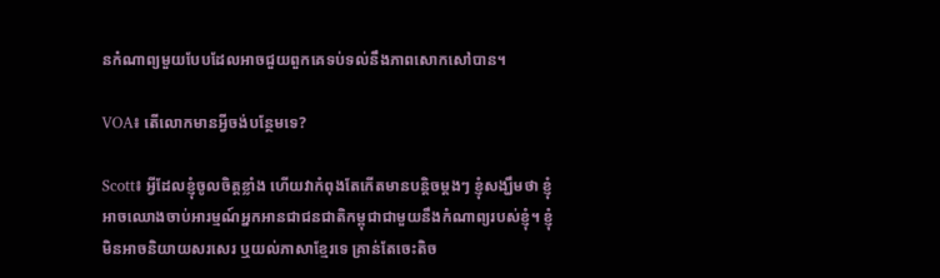នកំណាព្យមួយបែបដែលអាចជួយពួកគេទប់ទល់នឹងភាពសោកសៅបាន។

VOA៖ តើលោកមានអ្វីចង់បន្ថែមទេ?

Scott៖ អ្វីដែលខ្ញុំចូលចិត្តខ្លាំង ហើយវាកំពុងតែកើតមានបន្តិចម្តងៗ ខ្ញុំសង្ឃឹមថា ខ្ញុំអាចឈោងចាប់អារម្មណ៍អ្នកអានជាជនជាតិកម្ពុជាជាមួយនឹងកំណាព្យរបស់ខ្ញុំ។ ខ្ញុំមិនអាចនិយាយសរសេរ ឬយល់ភាសាខ្មែរទេ គ្រាន់តែចេះតិច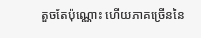តួចតែប៉ុណ្ណោះ ហើយភាគច្រើននៃ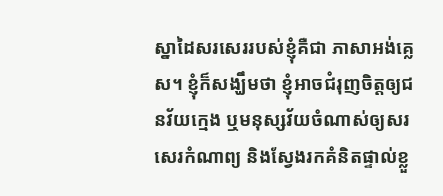ស្នាដៃសរសេររបស់ខ្ញុំគឺជា ភាសាអង់គ្លេស។ ខ្ញុំក៏សង្ឃឹមថា ខ្ញុំអាចជំរុញចិត្តឲ្យជនវ័យក្មេង ឬមនុស្សវ័យចំណាស់ឲ្យសរសេរកំណាព្យ និងស្វែងរកគំនិតផ្ទាល់ខ្លួ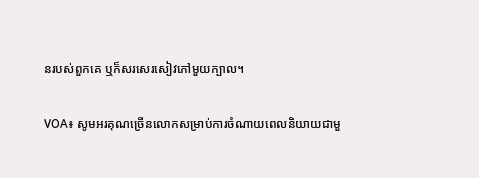នរបស់ពួកគេ ឬក៏សរសេរសៀវភៅមួយក្បាល។

VOA៖ សូមអរគុណច្រើនលោកសម្រាប់ការចំណាយពេលនិយាយជាមួ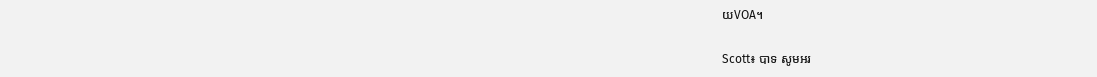យVOA។

Scott៖ បាទ សូមអរ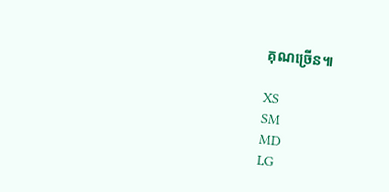គុណច្រើន៕

XS
SM
MD
LG